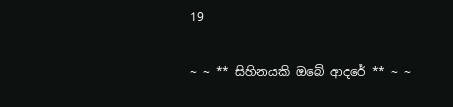19

~ ~ ** සිහිනයකි ඔබේ ආදරේ ** ~ ~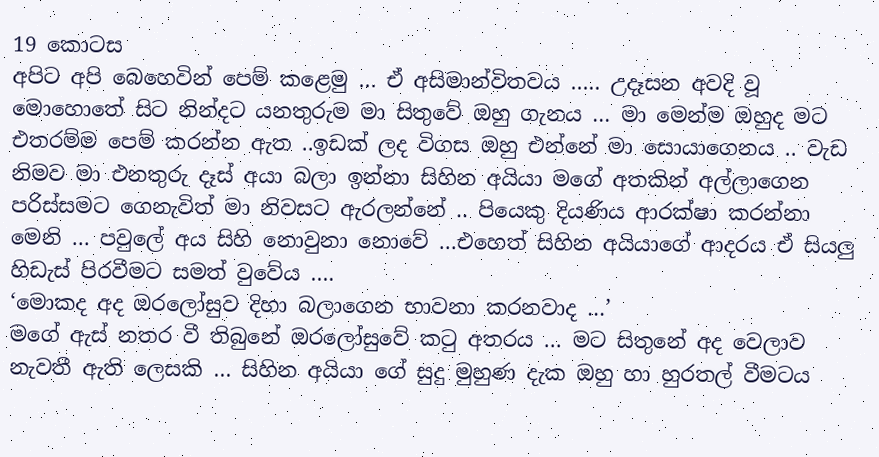19 කොටස
අපිට අපි බෙහෙවින් පෙම් කළෙමු … ඒ අසිමාන්විතවය ….. උදෑසන අවදි වූ මොහොතේ සිට නින්දට යනතුරුම මා සිතුවේ ඔහු ගැනය … මා මෙන්ම ඔහුද මට එතරම්ම පෙම් කරන්න ඇත ..ඉඩක් ලද විගස ඔහු එන්නේ මා සොයාගෙනය .. වැඩ නිමව මා එනතුරු දෑස් අයා බලා ඉන්නා සිහින අයියා මගේ අතකින් අල්ලාගෙන පරිස්සමට ගෙනැවිත් මා නිවසට ඇරලන්නේ .. පියෙකු දියණිය ආරක්ෂා කරන්නා මෙනි … පවුලේ අය සිහි නොවුනා නොවේ …එහෙත් සිහින අයියාගේ ආදරය ඒ සියලු හිඩැස් පිරවීමට සමත් වුවේය ….
‘මොකද අද ඔරලෝසුව දිහා බලාගෙන භාවනා කරනවාද …’
මගේ ඇස් නතර වී තිබුනේ ඔරලෝසුවේ කටු අතරය … මට සිතුනේ අද වෙලාව නැවතී ඇති ලෙසකි … සිහින අයියා ගේ සුදු මුහුණ දැක ඔහු හා හුරතල් වීමටය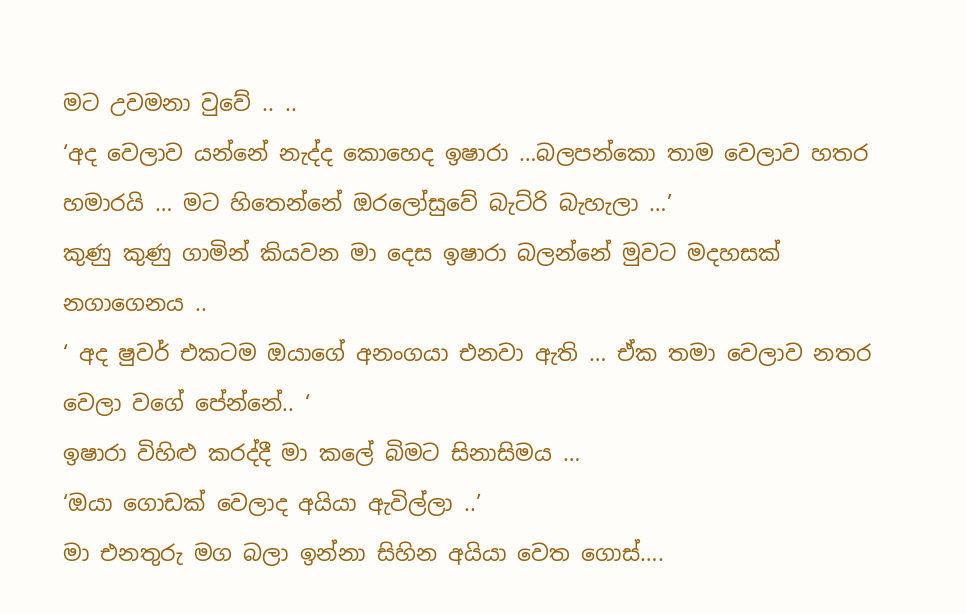මට උවමනා වුවේ .. ..
‘අද වෙලාව යන්නේ නැද්ද කොහෙද ඉෂාරා …බලපන්කො තාම වෙලාව හතර හමාරයි … මට හිතෙන්නේ ඔරලෝසුවේ බැට්රි බැහැලා …’
කුණු කුණු ගාමින් කියවන මා දෙස ඉෂාරා බලන්නේ මුවට මදහසක් නගාගෙනය ..
‘ අද ෂුවර් එකටම ඔයාගේ අනංගයා එනවා ඇති … ඒක තමා වෙලාව නතර වෙලා වගේ පේන්නේ.. ‘
ඉෂාරා විහිළු කරද්දී මා කලේ බිමට සිනාසිමය …
‘ඔයා ගොඩක් වෙලාද අයියා ඇවිල්ලා ..’
මා එනතුරු මග බලා ඉන්නා සිහින අයියා වෙත ගොස්….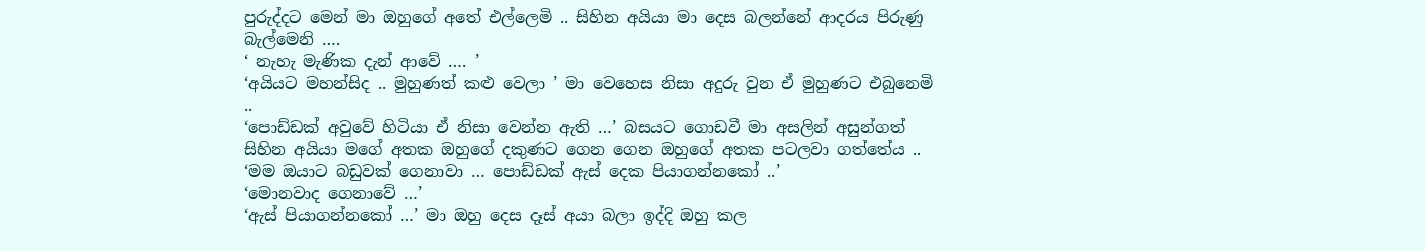පුරුද්දට මෙන් මා ඔහුගේ අතේ එල්ලෙමි .. සිහින අයියා මා දෙස බලන්නේ ආදරය පිරුණු බැල්මෙනි ….
‘ නැහැ මැණික දැන් ආවේ …. ’
‘අයියට මහන්සිද .. මුහුණත් කළු වෙලා ’ මා වෙහෙස නිසා අදුරු වුන ඒ මුහුණට එබුනෙමි ..
‘පොඩ්ඩක් අවුවේ හිටියා ඒ නිසා වෙන්න ඇති …’ බසයට ගොඩවී මා අසලින් අසුන්ගත් සිහින අයියා මගේ අතක ඔහුගේ දකුණට ගෙන ගෙන ඔහුගේ අතක පටලවා ගත්තේය ..
‘මම ඔයාට බඩුවක් ගෙනාවා … පොඩ්ඩක් ඇස් දෙක පියාගන්නකෝ ..’
‘මොනවාද ගෙනාවේ …’
‘ඇස් පියාගන්නකෝ …’ මා ඔහු දෙස දෑස් අයා බලා ඉද්දි ඔහු කල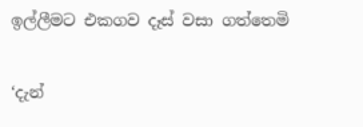ඉල්ලීමට එකගව දෑස් වසා ගත්තෙමි

‘දැන්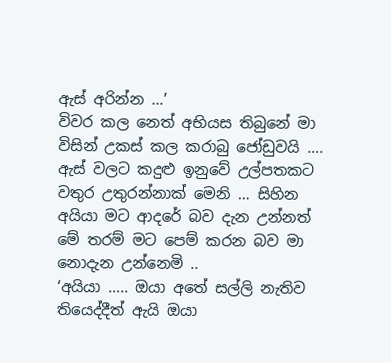ඇස් අරින්න …’
විවර කල නෙත් අභියස තිබුනේ මා විසින් උකස් කල කරාබු ජෝඩුවයි …. ඇස් වලට කදුළු ඉනුවේ උල්පතකට වතුර උතුරන්නාක් මෙනි … සිහින අයියා මට ආදරේ බව දැන උන්නත් මේ තරම් මට පෙම් කරන බව මා නොදැන උන්නෙමි ..
‘අයියා ….. ඔයා අතේ සල්ලි නැතිව තියෙද්දීත් ඇයි ඔයා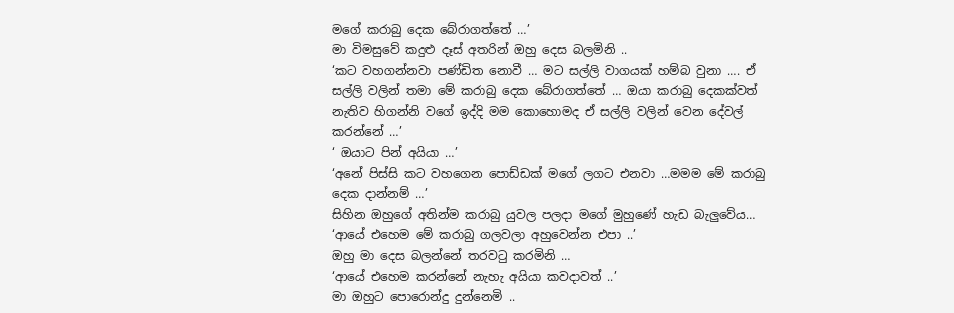මගේ කරාබු දෙක බේරාගත්තේ …’
මා විමසුවේ කදුළු දෑස් අතරින් ඔහු දෙස බලමිනි ..
‘කට වහගන්නවා පණ්ඩිත නොවී … මට සල්ලි වාගයක් හම්බ වුනා …. ඒ සල්ලි වලින් තමා මේ කරාබු දෙක බේරාගත්තේ … ඔයා කරාබු දෙකක්වත් නැතිව හිගන්නි වගේ ඉද්දි මම කොහොමද ඒ සල්ලි වලින් වෙන දේවල් කරන්නේ …’
‘ ඔයාට පින් අයියා …’
‘අනේ පිස්සි කට වහගෙන පොඩ්ඩක් මගේ ලගට එනවා …මමම මේ කරාබු දෙක දාන්නම් …’
සිහින ඔහුගේ අතින්ම කරාබු යුවල පලදා මගේ මුහුණේ හැඩ බැලුවේය…
‘ආයේ එහෙම මේ කරාබු ගලවලා අහුවෙන්න එපා ..’
ඔහු මා දෙස බලන්නේ තරවටු කරමිනි …
‘ආයේ එහෙම කරන්නේ නැහැ අයියා කවදාවත් ..’
මා ඔහුට පොරොන්දු දුන්නෙමි ..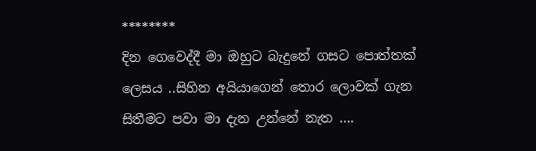********
දින ගෙවෙද්දී මා ඔහුට බැදුනේ ගසට පොත්තක් ලෙසය ..සිහින අයියාගෙන් තොර ලොවක් ගැන සිතීමට පවා මා දැන උන්නේ නැත ….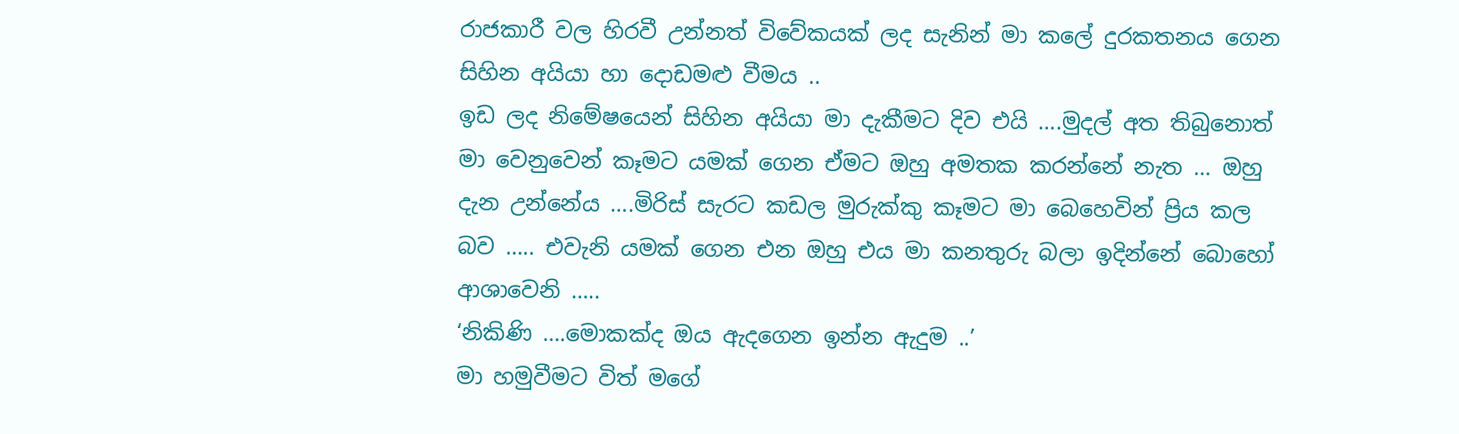රාජකාරී වල හිරවී උන්නත් විවේකයක් ලද සැනින් මා කලේ දුරකතනය ගෙන සිහින අයියා හා දොඩමළු වීමය ..
ඉඩ ලද නිමේෂයෙන් සිහින අයියා මා දැකීමට දිව එයි ….මුදල් අත තිබුනොත් මා වෙනුවෙන් කෑමට යමක් ගෙන ඒමට ඔහු අමතක කරන්නේ නැත … ඔහු දැන උන්නේය ….මිරිස් සැරට කඩල මුරුක්කු කෑමට මා බෙහෙවින් ප්‍රිය කල බව ….. එවැනි යමක් ගෙන එන ඔහු එය මා කනතුරු බලා ඉදින්නේ බොහෝ ආශාවෙනි …..
‘නිකිණි ….මොකක්ද ඔය ඇදගෙන ඉන්න ඇදුම ..’
මා හමුවීමට විත් මගේ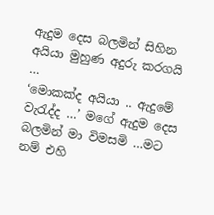ඇදුම දෙස බලමින් සිහින අයියා මුහුණ අදුරු කරගයි …
‘මොකක්ද අයියා .. ඇදුමේ වැරැද්ද …’ මගේ ඇදුම දෙස බලමින් මා විමසමි …මට නම් එහි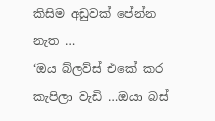කිසිම අඩුවක් පේන්න නැත …
‘ඔය බ්ලව්ස් එකේ කර කැපිලා වැඩි …ඔයා බස්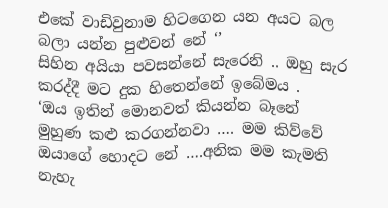එකේ වාඩිවුනාම හිටගෙන යන අයට බල බලා යන්න පුළුවන් නේ ‘’
සිහින අයියා පවසන්නේ සැරෙනි .. ඔහු සැර කරද්දී මට දුක හිතෙන්නේ ඉබේමය .
‘ඔය ඉතින් මොනවත් කියන්න බෑනේ මුහුණ කළු කරගන්නවා …. මම කිව්වේ ඔයාගේ හොදට නේ ….අනික මම කැමති නැහැ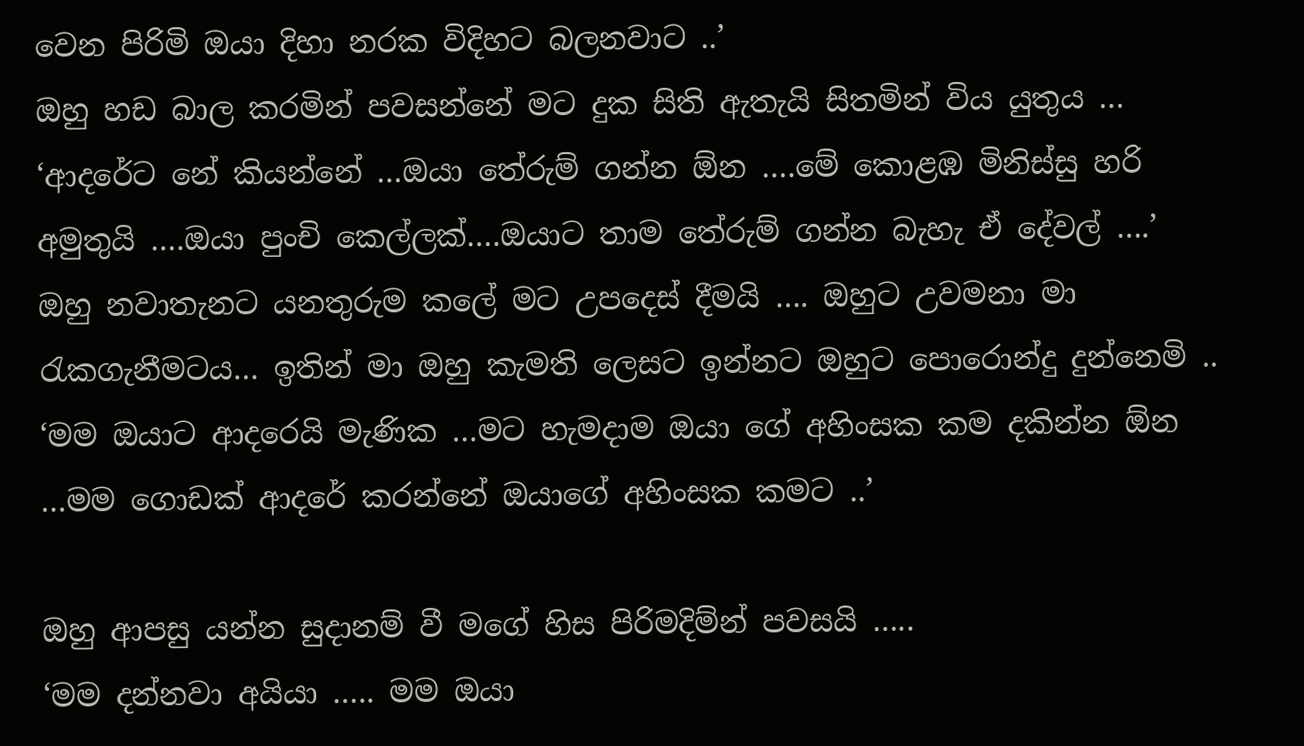වෙන පිරිමි ඔයා දිහා නරක විදිහට බලනවාට ..’
ඔහු හඩ බාල කරමින් පවසන්නේ මට දුක සිති ඇතැයි සිතමින් විය යුතුය …
‘ආදරේට නේ කියන්නේ …ඔයා තේරුම් ගන්න ඕන ….මේ කොළඹ මිනිස්සු හරි අමුතුයි ….ඔයා පුංචි කෙල්ලක්….ඔයාට තාම තේරුම් ගන්න බැහැ ඒ දේවල් ….’
ඔහු නවාතැනට යනතුරුම කලේ මට උපදෙස් දීමයි …. ඔහුට උවමනා මා රැකගැනීමටය… ඉතින් මා ඔහු කැමති ලෙසට ඉන්නට ඔහුට පොරොන්දු දුන්නෙමි ..
‘මම ඔයාට ආදරෙයි මැණික …මට හැමදාම ඔයා ගේ අහිංසක කම දකින්න ඕන …මම ගොඩක් ආදරේ කරන්නේ ඔයාගේ අහිංසක කමට ..’

ඔහු ආපසු යන්න සුදානම් වී මගේ හිස පිරිමදිම්න් පවසයි …..
‘මම දන්නවා අයියා ….. මම ඔයා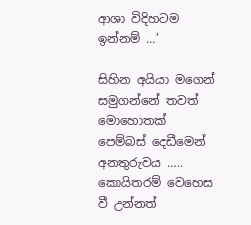ආශා විදිහටම ඉන්නම් …’

සිහින අයියා මගෙන් සමුගන්නේ තවත් මොහොතක් පෙම්බස් දෙඩීමෙන් අනතුරුවය ….. කොයිතරම් වෙහෙස වී උන්නත්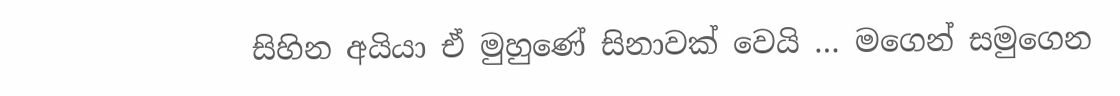සිහින අයියා ඒ මුහුණේ සිනාවක් වෙයි … මගෙන් සමුගෙන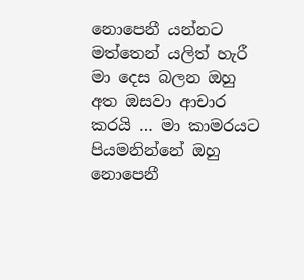නොපෙනී යන්නට මත්තෙන් යලිත් හැරී මා දෙස බලන ඔහු අත ඔසවා ආචාර කරයි … මා කාමරයට පියමනින්නේ ඔහු නොපෙනී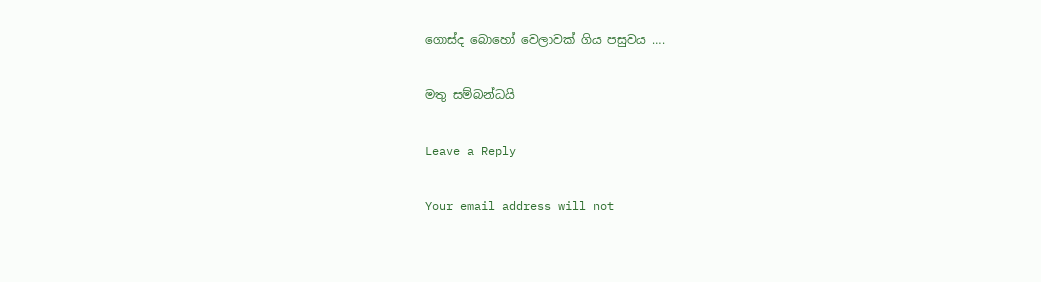ගොස්ද බොහෝ වෙලාවක් ගිය පසුවය ….

මතු සම්බන්ධයි

Leave a Reply

Your email address will not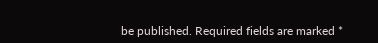be published. Required fields are marked *